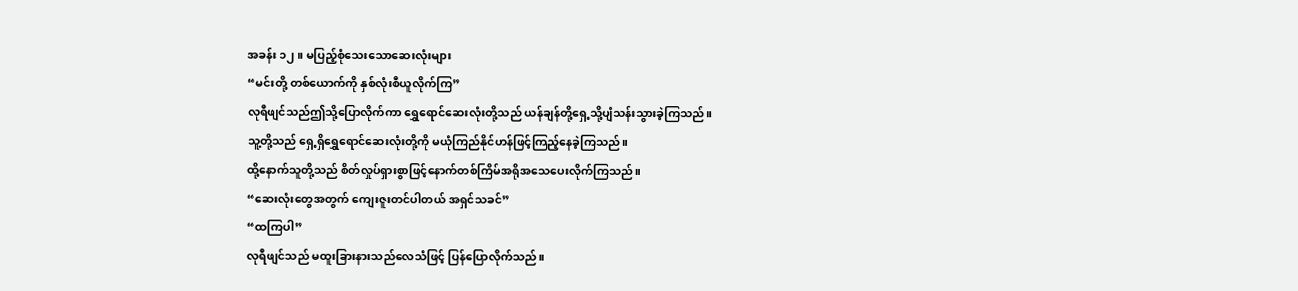အခန်း ၁၂။ မပြည့်စုံသေးသောဆေးလုံးများ
“မင်းတို့ တစ်ယောက်ကို နှစ်လုံးစီယူလိုက်ကြ”
လုရီဖျင်သည်ဤသို့ပြောလိုက်ကာ ရွှေရောင်ဆေးလုံးတို့သည် ယန်ချန်တို့ရှေ့သို့ပျံသန်းသွားခဲ့ကြသည်။
သူ့တို့သည် ရှေ့ရှိရွှေရောင်ဆေးလုံးတို့ကို မယုံကြည်နိုင်ဟန်ဖြင့်ကြည့်နေခဲ့ကြသည်။
ထို့နောက်သူတို့သည် စိတ်လှုပ်ရှားစွာဖြင့်နောက်တစ်ကြိမ်အရိုအသေပေးလိုက်ကြသည်။
“ဆေးလုံးတွေအတွက် ကျေးဇူးတင်ပါတယ် အရှင်သခင်”
“ထကြပါ”
လုရီဖျင်သည် မထူးခြားနားသည်လေသံဖြင့် ပြန်ပြောလိုက်သည်။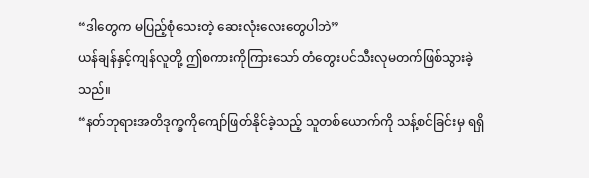“ဒါတွေက မပြည့်စုံသေးတဲ့ ဆေးလုံးလေးတွေပါဘဲ”
ယန်ချန်နှင့်ကျန်လူတို့ ဤစကားကိုကြားသော် တံတွေးပင်သီးလုမတက်ဖြစ်သွားခဲ့သည်။
“နတ်ဘုရားအတိဒုက္ခကိုကျော်ဖြတ်နိုင်ခဲ့သည့် သူတစ်ယောက်ကို သန့်စင်ခြင်းမှ ရရှိ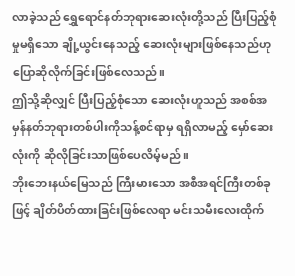လာခဲ့သည် ရွှေရောင်နတ်ဘုရားဆေးလုံးတို့သည် ပြီးပြည့်စုံမှုမရှိသော ချို့ယွင်းနေသည့် ဆေးလုံးများဖြစ်နေသည်ဟုပြောဆိုလိုက်ခြင်းဖြစ်လေသည်။
ဤသို့ဆိုလျှင် ပြီးပြည့်စုံသော ဆေးလုံးဟူသည် အစစ်အမှန်နတ်ဘုရားတစ်ပါးကိုသန့်စင်ရာမှ ရရှိလာမည့် မှော်ဆေးလုံးကို ဆိုလိုခြင်းသာဖြစ်ပေလိမ့်မည်။
ဘိုးဘေးနယ်မြေသည် ကြီးမားသော အစီအရင်ကြီးတစ်ခုဖြင့် ချိတ်ပိတ်ထားခြင်းဖြစ်လေရာ မင်းသမီးလေးထိုက်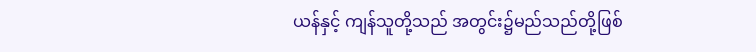ယန်နှင့် ကျန်သူတို့သည် အတွင်း၌မည်သည်တို့ဖြစ်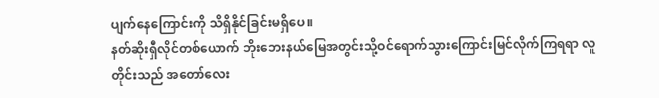ပျက်နေကြောင်းကို သိရှိနိုင်ခြင်းမရှိပေ။
နတ်ဆိုးရှီလိုင်တစ်ယောက် ဘိုးဘေးနယ်မြေအတွင်းသို့ဝင်ရောက်သွားကြောင်းမြင်လိုက်ကြရရာ လူတိုင်းသည် အတော်လေး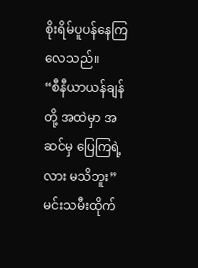စိုးရိမ်ပူပန်နေကြလေသည်။
“စီနီယာယန်ချန်တို့ အထဲမှာ အဆင်မှ ပြေကြရဲ့လား မသိဘူး”
မင်းသမီးထိုက်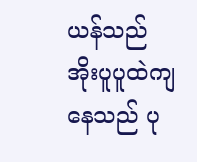ယန်သည် အိုးပူပူထဲကျနေသည် ပု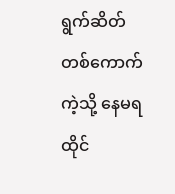ရွက်ဆိတ်တစ်ကောက်ကဲ့သို့ နေမရထိုင်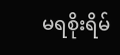မရစိုးရိမ်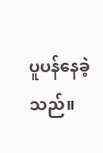ပူပန်နေခဲ့သည်။